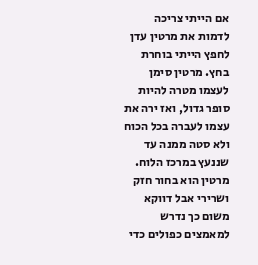אם הייתי צריכה לדמות את מרטין עדן לחפץ הייתי בוחרת בחץ. מרטין סימן לעצמו מטרה להיות סופר גדול, ואז ירה את עצמו לעברה בכל הכוח ולא סטה ממנה עד שננעץ במרכז הלוח. מרטין הוא בחור חזק ושרירי אבל דווקא משום כך נדרש למאמצים כפולים כדי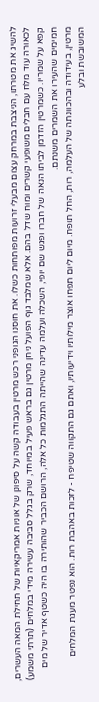להשיג את מטרתו, הניצבת במרחק עצום מבעלי זרועות מפותחות כשלו. את חוסנו הגופני רכש מרטין בעבודה קשה על סיפונן של אוניות אמריקאיות של תחילת המאה העשרים, לכאורה עוד מלח עם חבלים משופעי קשרים ומוח שדל בהם. אלא שמלבד גוף הפועל ניחן מרטין גם בראש פעיל במיוחד, שרק בגלל סביבה עשירה מידי במלחים (תרתי משמע) קפא על שמריו. כשמרטין הזדמן לביתו הנאה של חברו ופגש שם יופי, השכלה ועלמה עדינה שהייתה התגלמות כל אלה, הרושם הכביר שהותירה בו היה כשטף אדיר של מים חמימים שהעירו את השמרים משנתם.
מרטין, בעידודה ובהכוונתה של העלמה, רות, החל תופח. מיום ליום תפחו אוצר מילותיו וידיעותיו, ואתם גם התקווה שטיפח - לזכות באהבת רות. הוא נפטר מעגת המלחים המשובשת ובלע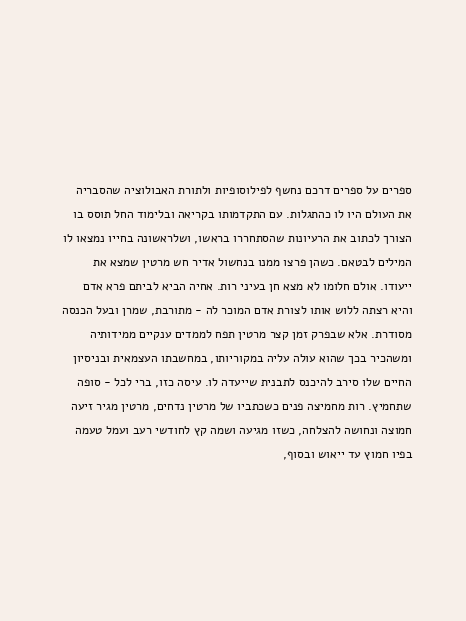ספרים על ספרים דרכם נחשף לפילוסופיות ולתורת האבולוציה שהסבריה את העולם היו לו כהתגלות. עם התקדמותו בקריאה ובלימוד החל תוסס בו הצורך לכתוב את הרעיונות שהסתחררו בראשו, ושלראשונה בחייו נמצאו לו המילים לבטאם. כשהן פרצו ממנו בנחשול אדיר חש מרטין שמצא את ייעודו. אולם חלומו לא מצא חן בעיני רות. אחיה הביא לביתם פרא אדם והיא רצתה ללוש אותו לצורת אדם המוכר לה - מתורבת, שמרן ובעל הכנסה מסודרת. אלא שבפרק זמן קצר מרטין תפח לממדים ענקיים ממידותיה ומשהכיר בכך שהוא עולה עליה במקוריותו, במחשבתו העצמאית ובניסיון החיים שלו סירב להיכנס לתבנית שייעדה לו. עיסה כזו, ברי לכל - סופה שתחמיץ. רות מחמיצה פנים כשכתביו של מרטין נדחים, מרטין מגיר זיעה חמוצה ונחושה להצלחה, כשזו מגיעה ושמה קץ לחודשי רעב ועמל טעמה בפיו חמוץ עד ייאוש ובסוף,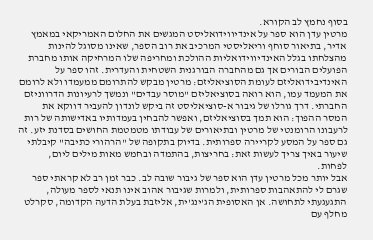בסוף נחמץ לב הקורא.
מרטין עדן הוא ספר על אינדיווידואליסט המגשים את החלום האמריקאי במאמץ אדיר, בתיאור סוחף וריאליסטי המרכיב את רוב הספר, שאינו מסוגל להינות מהצלחתו בגלל האינדיווידואליות ההולכת ומחריפה שלו המרחיקה אותו מחברת הפועלים הבורים אך גם מהחברה הבורגנית השטחית והעדרית. זהו ספר על האינדיבידואליזם לעומת הסוציאליזם: מרטין מבקש להתרומם ממעמדו ולא לרומם את המעמד עמו, הוא רואה בסוציאליזם "מוסר עבדים" ונמשך לרעיונות הדרווניזם החברתי. דרך גורלו של גיבור א-סוציאליסט זה ביקש לונדון להעביר דווקא את המסר ההפוך: הוא תמך בסוציאליזם, ואפשר להבחין בעמדותיו באדישותה של רות לרעבונו הרומנטי של מרטין ובתיאורים של עבודתו מטמטמת החושים בסדנת יזע. זה גם ספר על המסע לקריירה ספרותית. בדיוק בתקופה של "הרהורי כתיבה" קיבלתי שיעור באיך צריך לעשות זאת: בחריצות, בהתמדה ובחמש מאות מילים ליום, לפחות.
אבל יותר מכל מרטין עדן הוא ספר של גיבור שובה לב. כבר זמן רב לא קראתי ספר שגרם לי להתאהבות ספרותית, ולמרות שגיבור אהוב אינו תנאי לספר מעולה, התגעגעתי לתחושה. אן האסופית הג'ינג'ית, אליזבת בעלת הדעה הקדומה, סקרלט מחלף עם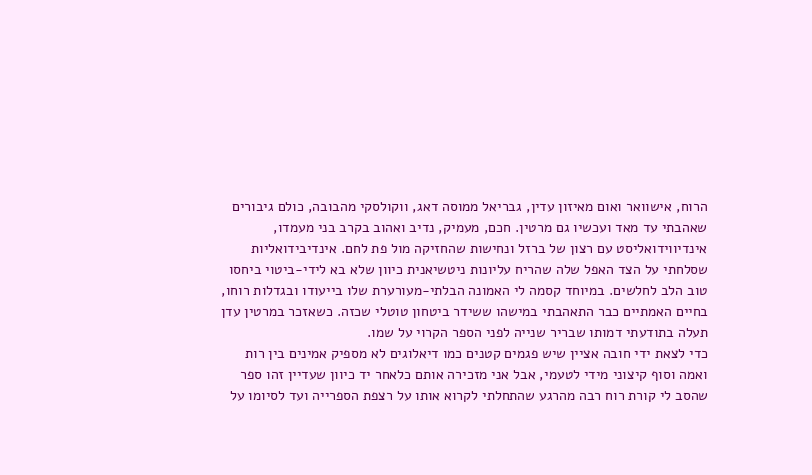הרוח, אישוואר ואום מאיזון עדין, גבריאל ממוסה דאג, ווקולסקי מהבובה, כולם גיבורים שאהבתי עד מאד ועכשיו גם מרטין. חכם, מעמיק, נדיב ואהוב בקרב בני מעמדו, אינדיווידואליסט עם רצון של ברזל ונחישות שהחזיקה מול פת לחם. אינדיבידואליות שסלחתי על הצד האפל שלה שהריח עליונות ניטשיאנית כיוון שלא בא לידי-ביטוי ביחסו טוב הלב לחלשים. במיוחד קסמה לי האמונה הבלתי-מעורערת שלו בייעודו ובגדלות רוחו, בחיים האמתיים כבר התאהבתי במישהו ששידר ביטחון טוטלי שכזה. כשאזכר במרטין עדן תעלה בתודעתי דמותו שבריר שנייה לפני הספר הקרוי על שמו.
כדי לצאת ידי חובה אציין שיש פגמים קטנים כמו דיאלוגים לא מספיק אמינים בין רות ואמה וסוף קיצוני מידי לטעמי, אבל אני מזכירה אותם כלאחר יד כיוון שעדיין זהו ספר שהסב לי קורת רוח רבה מהרגע שהתחלתי לקרוא אותו על רצפת הספרייה ועד לסיומו על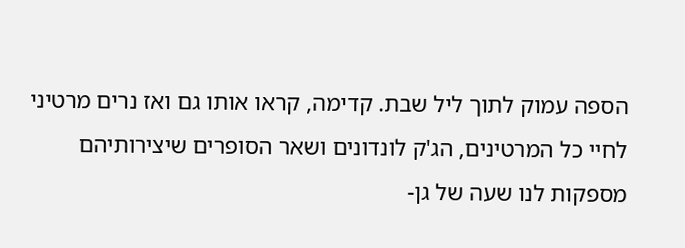הספה עמוק לתוך ליל שבת. קדימה, קראו אותו גם ואז נרים מרטיני לחיי כל המרטינים, הג'ק לונדונים ושאר הסופרים שיצירותיהם מספקות לנו שעה של גן-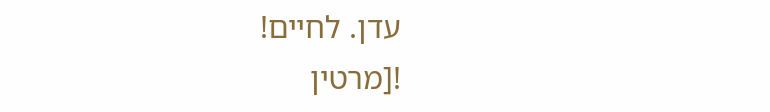עדן. לחיים!
![מרטין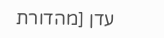עדן [מהדורת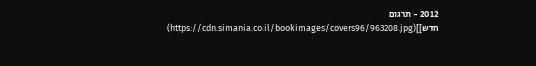2012 - תרגום חדש]](https://cdn.simania.co.il/bookimages/covers96/963208.jpg)